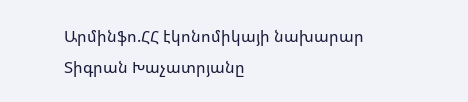Արմինֆո.ՀՀ էկոնոմիկայի նախարար Տիգրան Խաչատրյանը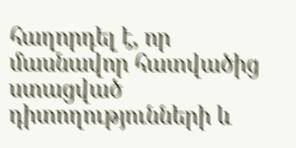հաղորդել է, որ մասնավոր հատվածից ստացված դիտողությունների և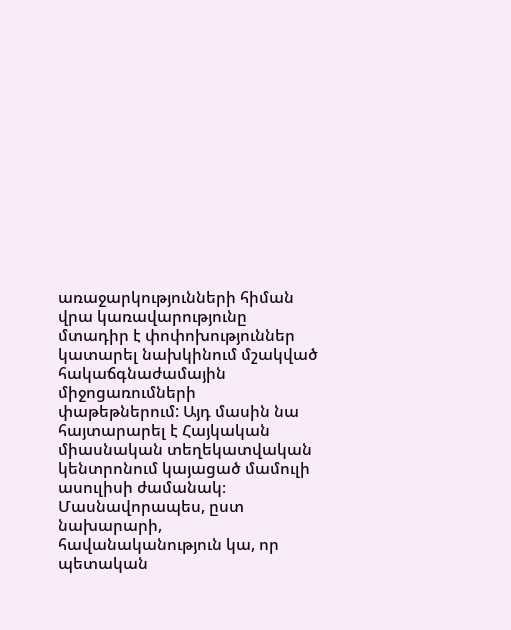առաջարկությունների հիման վրա կառավարությունը մտադիր է փոփոխություններ կատարել նախկինում մշակված հակաճգնաժամային միջոցառումների փաթեթներում: Այդ մասին նա հայտարարել է Հայկական միասնական տեղեկատվական կենտրոնում կայացած մամուլի ասուլիսի ժամանակ։
Մասնավորապես, ըստ նախարարի, հավանականություն կա, որ պետական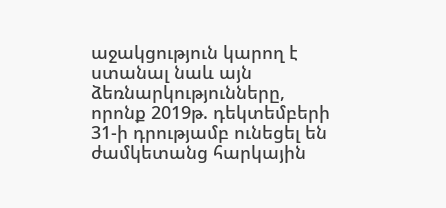աջակցություն կարող է ստանալ նաև այն ձեռնարկությունները, որոնք 2019թ. դեկտեմբերի 31-ի դրությամբ ունեցել են ժամկետանց հարկային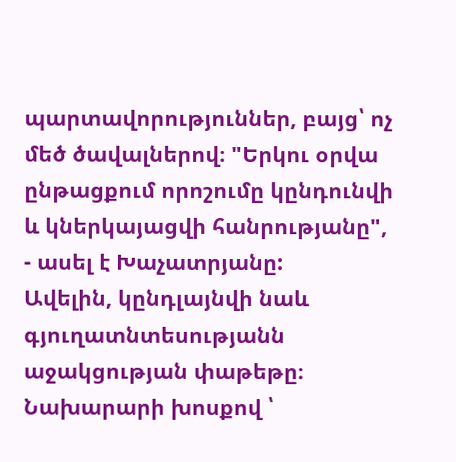պարտավորություններ, բայց՝ ոչ մեծ ծավալներով։ "Երկու օրվա ընթացքում որոշումը կընդունվի և կներկայացվի հանրությանը", - ասել է Խաչատրյանը:
Ավելին, կընդլայնվի նաև գյուղատնտեսությանն աջակցության փաթեթը։ Նախարարի խոսքով ՝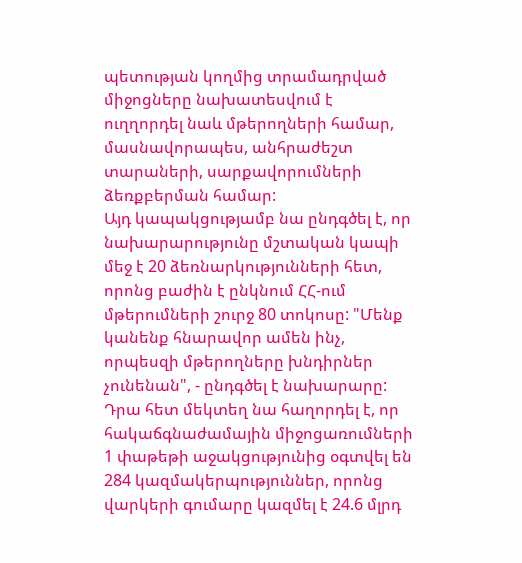պետության կողմից տրամադրված միջոցները նախատեսվում է ուղղորդել նաև մթերողների համար, մասնավորապես, անհրաժեշտ տարաների, սարքավորումների ձեռքբերման համար:
Այդ կապակցությամբ նա ընդգծել է, որ նախարարությունը մշտական կապի մեջ է 20 ձեռնարկությունների հետ, որոնց բաժին է ընկնում ՀՀ-ում մթերումների շուրջ 80 տոկոսը: "Մենք կանենք հնարավոր ամեն ինչ, որպեսզի մթերողները խնդիրներ չունենան", - ընդգծել է նախարարը:
Դրա հետ մեկտեղ նա հաղորդել է, որ հակաճգնաժամային միջոցառումների 1 փաթեթի աջակցությունից օգտվել են 284 կազմակերպություններ, որոնց վարկերի գումարը կազմել է 24.6 մլրդ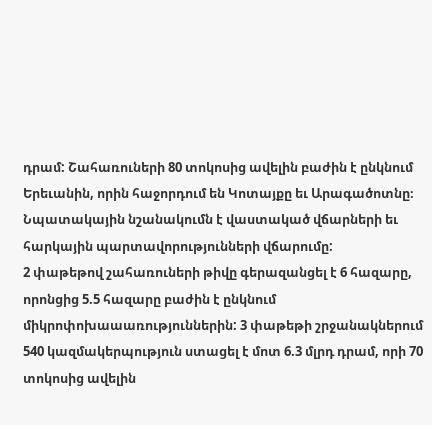դրամ: Շահառուների 80 տոկոսից ավելին բաժին է ընկնում Երեւանին, որին հաջորդում են Կոտայքը եւ Արագածոտնը։ Նպատակային նշանակումն է վաստակած վճարների եւ հարկային պարտավորությունների վճարումը:
2 փաթեթով շահառուների թիվը գերազանցել է 6 հազարը, որոնցից 5.5 հազարը բաժին է ընկնում միկրոփոխաաառություններին: 3 փաթեթի շրջանակներում 540 կազմակերպություն ստացել է մոտ 6.3 մլրդ դրամ, որի 70 տոկոսից ավելին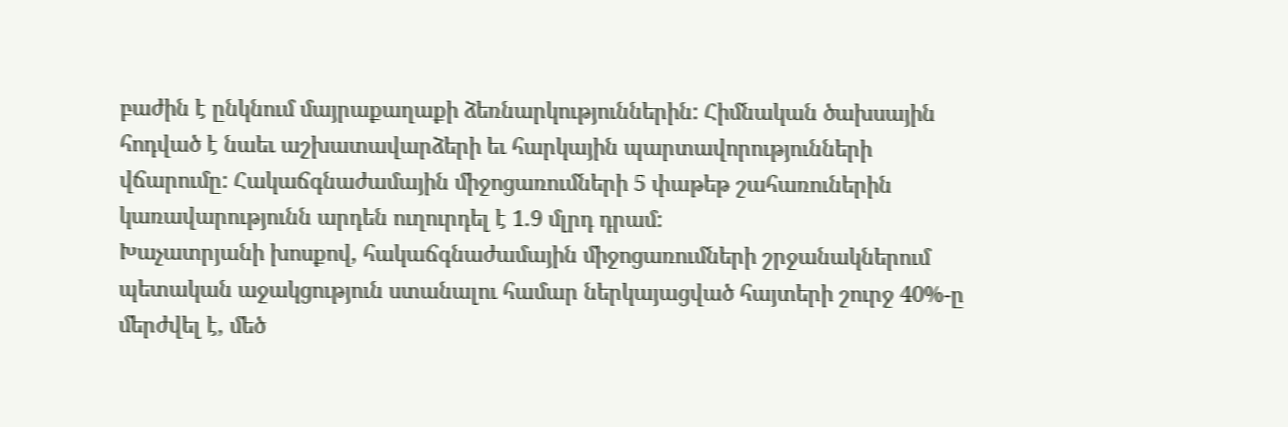բաժին է ընկնում մայրաքաղաքի ձեռնարկություններին: Հիմնական ծախսային հոդված է նաեւ աշխատավարձերի եւ հարկային պարտավորությունների վճարումը: Հակաճգնաժամային միջոցառումների 5 փաթեթ շահառուներին կառավարությունն արդեն ուղուրդել է 1.9 մլրդ դրամ:
Խաչատրյանի խոսքով, հակաճգնաժամային միջոցառումների շրջանակներում պետական աջակցություն ստանալու համար ներկայացված հայտերի շուրջ 40%-ը մերժվել է, մեծ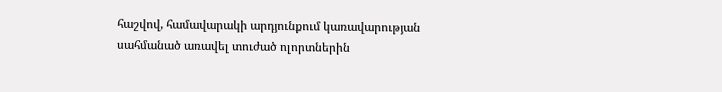հաշվով, համավարակի արդյունքում կառավարության սահմանած առավել տուժած ոլորտներին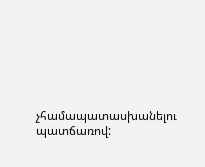չհամապատասխանելու պատճառով: